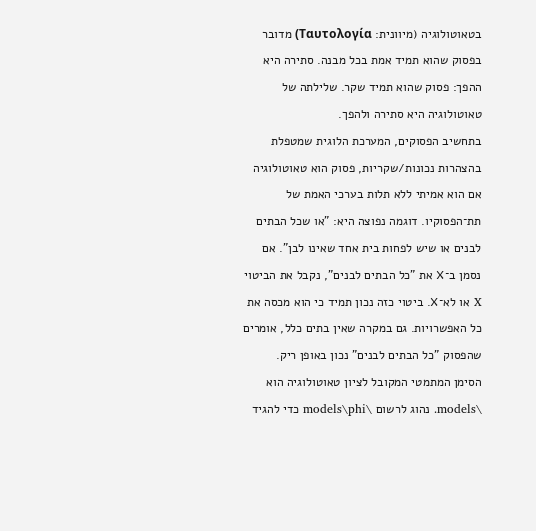בטאוטולוגיה (מיוונית: Ταυτολογία) מדובר בפסוק שהוא תמיד אמת בכל מבנה. סתירה היא ההפך: פסוק שהוא תמיד שקר. שלילתה של טאוטולוגיה היא סתירה ולהפך.
בתחשיב הפסוקים, המערכת הלוגית שמטפלת בהצהרות נכונות/שקריות, פסוק הוא טאוטולוגיה אם הוא אמיתי ללא תלות בערכי האמת של תת־הפסוקיו. דוגמה נפוצה היא: "או שכל הבתים לבנים או שיש לפחות בית אחד שאינו לבן". אם נסמן ב־X את "כל הבתים לבנים", נקבל את הביטוי X או לא־X. ביטוי כזה נכון תמיד כי הוא מכסה את כל האפשרויות. גם במקרה שאין בתים כלל, אומרים שהפסוק "כל הבתים לבנים" נכון באופן ריק.
הסימן המתמטי המקובל לציון טאוטולוגיה הוא \models. נהוג לרשום \models\phi כדי להגיד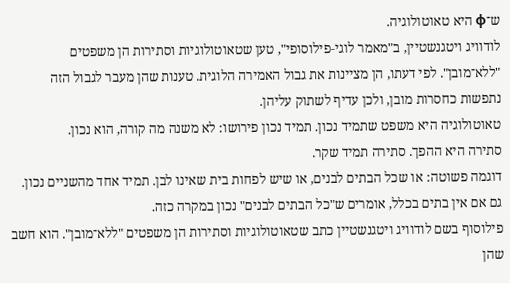ש־φ היא טאוטולוגיה.
לודוויג ויטגנשטיין, ב"מאמר לוגי‑פילוסופי", טען שטאוטולוגיות וסתירות הן משפטים "ללא־מובן". לפי דעתו, הן מציינות את גבול האמירה הלוגית. טענות שהן מעבר לגבול הזה נתפשות כחסרות מובן, ולכן עדיף לשתוק עליהן.
טאוטולוגיה היא משפט שתמיד נכון. תמיד נכון פירושו: לא משנה מה קורה, הוא נכון.
סתירה היא ההפך. סתירה תמיד שקר.
דוגמה פשוטה: או שכל הבתים לבנים, או שיש לפחות בית שאינו לבן. תמיד אחד מהשניים נכון. גם אם אין בתים בכלל, אומרים ש"כל הבתים לבנים" נכון במקרה כזה.
פילוסוף בשם לודוויג ויטגנשטיין כתב שטאוטולוגיות וסתירות הן משפטים "ללא־מובן". הוא חשב שהן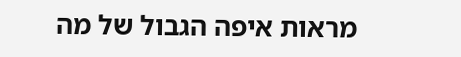מראות איפה הגבול של מה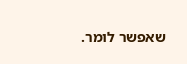שאפשר לומר.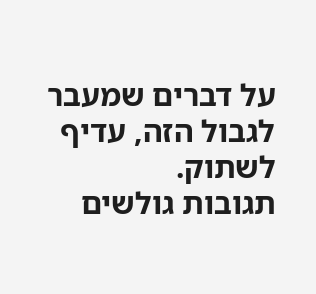על דברים שמעבר לגבול הזה, עדיף לשתוק.
תגובות גולשים